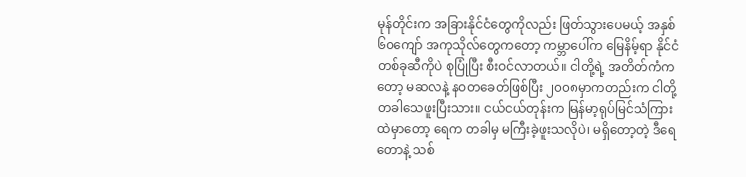မုန်တိုင်းက အခြားနိုင်ငံတွေကိုလည်း ဖြတ်သွားပေမယ့် အနှစ် ၆၀ကျော် အကုသိုလ်တွေကတော့ ကမ္ဘာပေါ်က မြေနိမ့်ရာ နိုင်ငံတစ်ခုဆီကိုပဲ စုပြုံပြီး စီးဝင်လာတယ်။ ငါတို့ရဲ့ အတိတ်ကံကတော့ မဆလနဲ့ နဝတခေတ်ဖြစ်ပြီး ၂၀၀၈မှာကတည်းက ငါတို့ တခါသေဖူးပြီးသား။ ငယ်ငယ်တုန်းက မြန်မာ့ရုပ်မြင်သံကြားထဲမှာတော့ ရေက တခါမှ မကြီးခဲ့ဖူးသလိုပဲ၊ မရှိတော့တဲ့ ဒီရေတောနဲ့ သစ်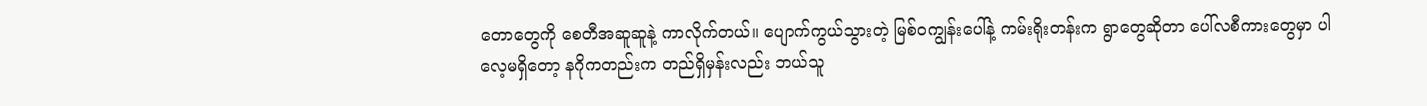တောတွေကို စေတီအဆူဆူနဲ့ ကာလိုက်တယ်။ ပျောက်ကွယ်သွားတဲ့ မြစ်ဝကျွန်းပေါ်နဲ့ ကမ်းရိုးတန်းက ရွာတွေဆိုတာ ပေါ်လစီကားတွေမှာ ပါလေ့မရှိတော့ နဂိုကတည်းက တည်ရှိမှန်းလည်း ဘယ်သူ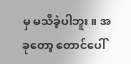မှ မသိခဲ့ပါဘူး။ အခုတော့ တောင်ပေါ်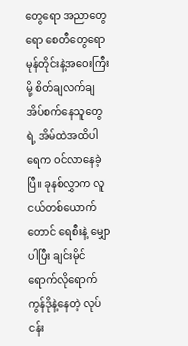တွေရော အညာတွေရော စေတီတွေရော မုန်တိုင်းနဲ့အဝေးကြီးမို့ စိတ်ချလက်ချအိပ်စက်နေသူတွေရဲ့ အိမ်ထဲအထိပါ ရေက ဝင်လာနေခဲ့ပြီ။ ခုနစ်လွှာက လူငယ်တစ်ယောက်တောင် ရေစီးနဲ့ မျှောပါပြီး ချင်းမိုင်ရောက်လိုရောက် ကွန်ဒိုနဲ့နေတဲ့ လုပ်ငန်း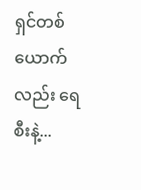ရှင်တစ်ယောက်လည်း ရေစီးနဲ့...